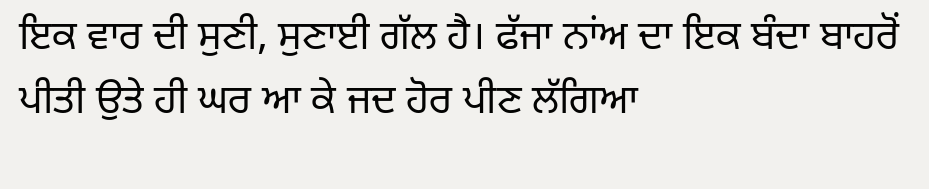ਇਕ ਵਾਰ ਦੀ ਸੁਣੀ, ਸੁਣਾਈ ਗੱਲ ਹੈ। ਫੱਜਾ ਨਾਂਅ ਦਾ ਇਕ ਬੰਦਾ ਬਾਹਰੋਂ ਪੀਤੀ ਉਤੇ ਹੀ ਘਰ ਆ ਕੇ ਜਦ ਹੋਰ ਪੀਣ ਲੱਗਿਆ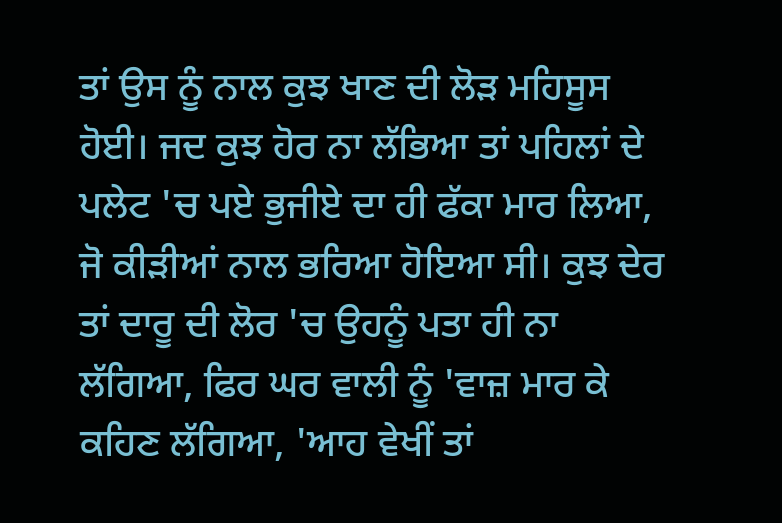ਤਾਂ ਉਸ ਨੂੰ ਨਾਲ ਕੁਝ ਖਾਣ ਦੀ ਲੋੜ ਮਹਿਸੂਸ ਹੋਈ। ਜਦ ਕੁਝ ਹੋਰ ਨਾ ਲੱਭਿਆ ਤਾਂ ਪਹਿਲਾਂ ਦੇ ਪਲੇਟ 'ਚ ਪਏ ਭੁਜੀਏ ਦਾ ਹੀ ਫੱਕਾ ਮਾਰ ਲਿਆ, ਜੋ ਕੀੜੀਆਂ ਨਾਲ ਭਰਿਆ ਹੋਇਆ ਸੀ। ਕੁਝ ਦੇਰ ਤਾਂ ਦਾਰੂ ਦੀ ਲੋਰ 'ਚ ਉਹਨੂੰ ਪਤਾ ਹੀ ਨਾ ਲੱਗਿਆ, ਫਿਰ ਘਰ ਵਾਲੀ ਨੂੰ 'ਵਾਜ਼ ਮਾਰ ਕੇ ਕਹਿਣ ਲੱਗਿਆ, 'ਆਹ ਵੇਖੀਂ ਤਾਂ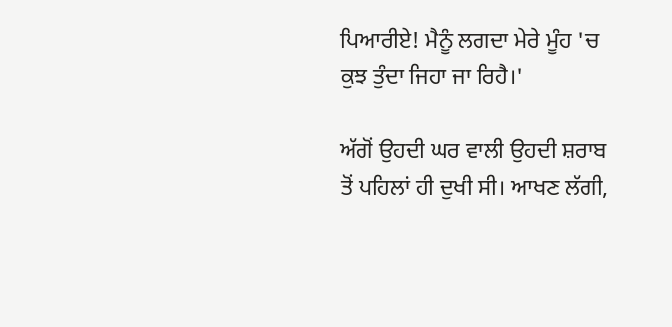ਪਿਆਰੀਏ! ਮੈਨੂੰ ਲਗਦਾ ਮੇਰੇ ਮੂੰਹ 'ਚ ਕੁਝ ਤੁੰਦਾ ਜਿਹਾ ਜਾ ਰਿਹੈ।'

ਅੱਗੋਂ ਉਹਦੀ ਘਰ ਵਾਲੀ ਉਹਦੀ ਸ਼ਰਾਬ ਤੋਂ ਪਹਿਲਾਂ ਹੀ ਦੁਖੀ ਸੀ। ਆਖਣ ਲੱਗੀ,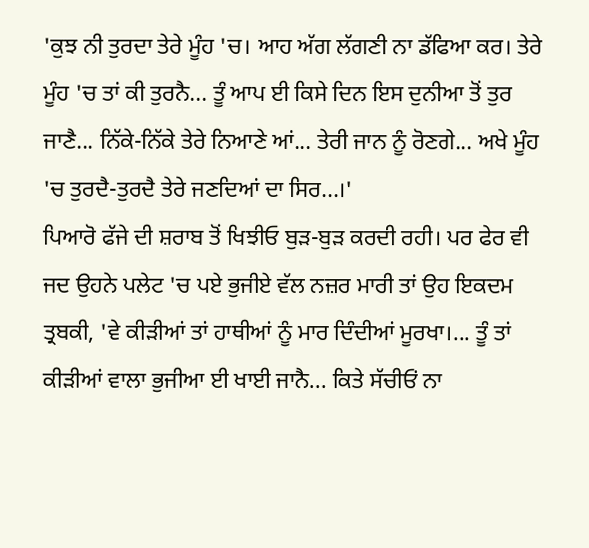'ਕੁਝ ਨੀ ਤੁਰਦਾ ਤੇਰੇ ਮੂੰਹ 'ਚ। ਆਹ ਅੱਗ ਲੱਗਣੀ ਨਾ ਡੱਫਿਆ ਕਰ। ਤੇਰੇ ਮੂੰਹ 'ਚ ਤਾਂ ਕੀ ਤੁਰਨੈ... ਤੂੰ ਆਪ ਈ ਕਿਸੇ ਦਿਨ ਇਸ ਦੁਨੀਆ ਤੋਂ ਤੁਰ ਜਾਣੈ... ਨਿੱਕੇ-ਨਿੱਕੇ ਤੇਰੇ ਨਿਆਣੇ ਆਂ... ਤੇਰੀ ਜਾਨ ਨੂੰ ਰੋਣਗੇ... ਅਖੇ ਮੂੰਹ 'ਚ ਤੁਰਦੈ-ਤੁਰਦੈ ਤੇਰੇ ਜਣਦਿਆਂ ਦਾ ਸਿਰ...।'
ਪਿਆਰੋ ਫੱਜੇ ਦੀ ਸ਼ਰਾਬ ਤੋਂ ਖਿਝੀਓ ਬੁੜ-ਬੁੜ ਕਰਦੀ ਰਹੀ। ਪਰ ਫੇਰ ਵੀ ਜਦ ਉਹਨੇ ਪਲੇਟ 'ਚ ਪਏ ਭੁਜੀਏ ਵੱਲ ਨਜ਼ਰ ਮਾਰੀ ਤਾਂ ਉਹ ਇਕਦਮ ਤ੍ਰਬਕੀ, 'ਵੇ ਕੀੜੀਆਂ ਤਾਂ ਹਾਥੀਆਂ ਨੂੰ ਮਾਰ ਦਿੰਦੀਆਂ ਮੂਰਖਾ।... ਤੂੰ ਤਾਂ ਕੀੜੀਆਂ ਵਾਲਾ ਭੁਜੀਆ ਈ ਖਾਈ ਜਾਨੈ... ਕਿਤੇ ਸੱਚੀਓਂ ਨਾ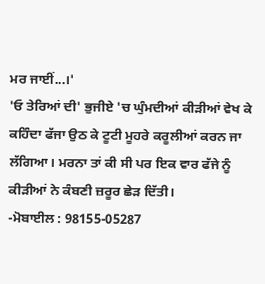ਮਰ ਜਾਈਂ...।'
'ਓ ਤੇਰਿਆਂ ਦੀ' ਭੁਜੀਏ 'ਚ ਘੁੰਮਦੀਆਂ ਕੀੜੀਆਂ ਵੇਖ ਕੇ ਕਹਿੰਦਾ ਫੱਜਾ ਉਠ ਕੇ ਟੂਟੀ ਮੂਹਰੇ ਕਰੂਲੀਆਂ ਕਰਨ ਜਾ ਲੱਗਿਆ। ਮਰਨਾ ਤਾਂ ਕੀ ਸੀ ਪਰ ਇਕ ਵਾਰ ਫੱਜੇ ਨੂੰ ਕੀੜੀਆਂ ਨੇ ਕੰਬਣੀ ਜ਼ਰੂਰ ਛੇੜ ਦਿੱਤੀ।
-ਮੋਬਾਈਲ : 98155-05287